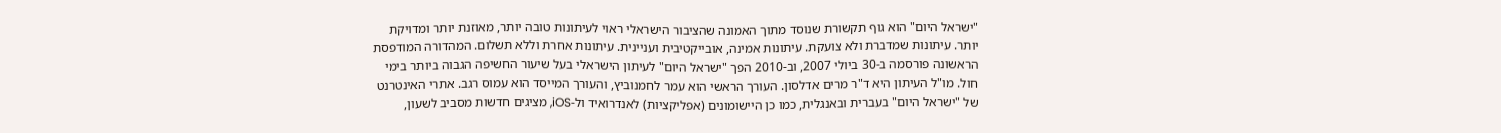"ישראל היום" הוא גוף תקשורת שנוסד מתוך האמונה שהציבור הישראלי ראוי לעיתונות טובה יותר, מאוזנת יותר ומדויקת יותר. עיתונות שמדברת ולא צועקת. עיתונות אמינה, אובייקטיבית ועניינית. עיתונות אחרת וללא תשלום. המהדורה המודפסת הראשונה פורסמה ב-30 ביולי 2007, וב-2010 הפך "ישראל היום" לעיתון הישראלי בעל שיעור החשיפה הגבוה ביותר בימי חול. מו"ל העיתון היא ד"ר מרים אדלסון. העורך הראשי הוא עמר לחמנוביץ, והעורך המייסד הוא עמוס רגב. אתרי האינטרנט של "ישראל היום" בעברית ובאנגלית, כמו כן היישומונים (אפליקציות) לאנדרואיד ול-iOS, מציגים חדשות מסביב לשעון,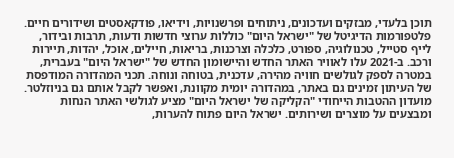תוכן בלעדי, מבזקים ועדכונים, ניתוחים ופרשנויות, וידיאו, פודקאסטים ושידורים חיים. פלטפורמות הדיגיטל של "ישראל היום" כוללות ערוצי חדשות ודעות, תרבות ובידור, לייף סטייל, טכנולוגיה, ספורט, כלכלה וצרכנות, בריאות, חיילים, אוכל, יהדות, תיירות ורכב. ב-2021 עלו לאוויר האתר החדש והיישומון החדש של "ישראל היום" בעברית, במטרה לספק לגולשים חוויה מהירה, עדכנית, בטוחה ונוחה. תכני המהדורה המודפסת של העיתון זמינים גם באתר, במהדורה יומית מקוונת, ואפשר לקבל אותם גם בניוזלטר. מועדון ההטבות הייחודי "הקליקה של ישראל היום" מציע לגולשי האתר הנחות ומבצעים על מוצרים ושירותים. ישראל היום פתוח להערות,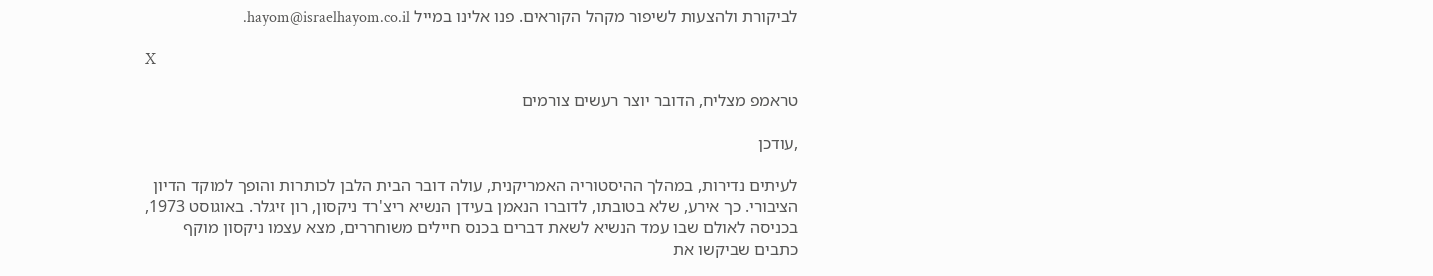לביקורת ולהצעות לשיפור מקהל הקוראים. פנו אלינו במייל hayom@israelhayom.co.il.

X

טראמפ מצליח, הדובר יוצר רעשים צורמים

,עודכן

לעיתים נדירות, במהלך ההיסטוריה האמריקנית, עולה דובר הבית הלבן לכותרות והופך למוקד הדיון הציבורי. כך אירע, שלא בטובתו, לדוברו הנאמן בעידן הנשיא ריצ'רד ניקסון, רון זיגלר. באוגוסט 1973, בכניסה לאולם שבו עמד הנשיא לשאת דברים בכנס חיילים משוחררים, מצא עצמו ניקסון מוקף כתבים שביקשו את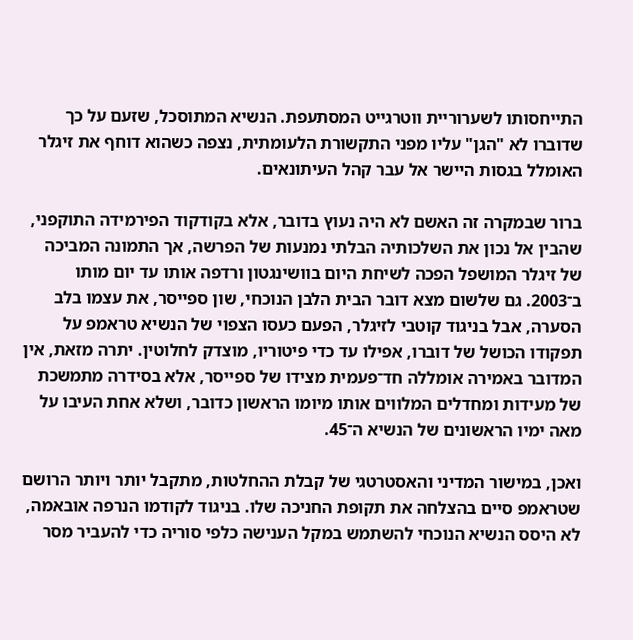התייחסותו לשערוריית ווטרגייט המסתעפת. הנשיא המתוסכל, שזעם על כך שדוברו לא "הגן" עליו מפני התקשורת הלעומתית, נצפה כשהוא דוחף את זיגלר האומלל בגסות היישר אל עבר קהל העיתונאים.

ברור שבמקרה זה האשם לא היה נעוץ בדובר, אלא בקודקוד הפירמידה התוקפני, שהבין אל נכון את השלכותיה הבלתי נמנעות של הפרשה, אך התמונה המביכה של זיגלר המושפל הפכה לשיחת היום בוושינגטון ורדפה אותו עד יום מותו ב־2003. גם שלשום מצא דובר הבית הלבן הנוכחי, שון ספייסר, את עצמו בלב הסערה, אבל בניגוד קוטבי לזיגלר, הפעם כעסו הצפוי של הנשיא טראמפ על תפקודו הכושל של דוברו, אפילו עד כדי פיטוריו, מוצדק לחלוטין. יתרה מזאת, אין המדובר באמירה אומללה חד־פעמית מצידו של ספייסר, אלא בסידרה מתמשכת של מעידות ומחדלים המלווים אותו מיומו הראשון כדובר, ושלא אחת העיבו על מאה ימיו הראשונים של הנשיא ה־45.

ואכן, במישור המדיני והאסטרטגי של קבלת ההחלטות, מתקבל יותר ויותר הרושם שטראמפ סיים בהצלחה את תקופת החניכה שלו. בניגוד לקודמו הנרפה אובאמה, לא היסס הנשיא הנוכחי להשתמש במקל הענישה כלפי סוריה כדי להעביר מסר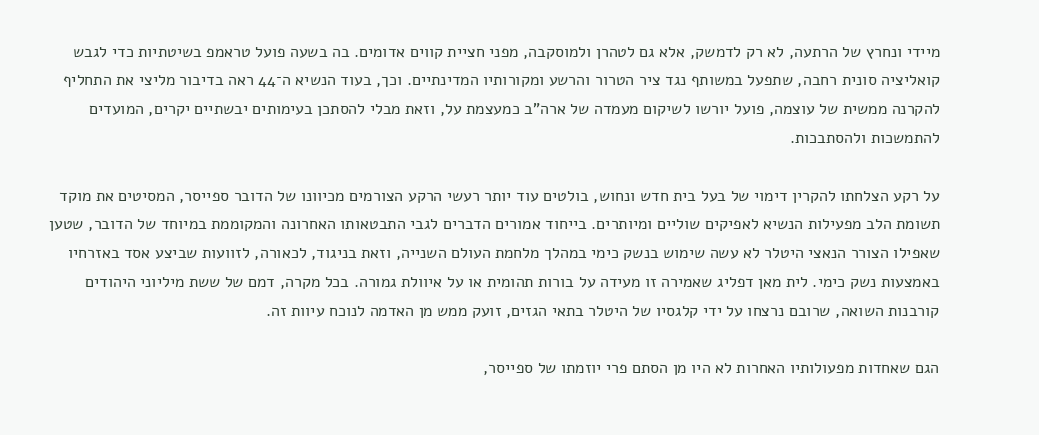מיידי ונחרץ של הרתעה, לא רק לדמשק, אלא גם לטהרן ולמוסקבה, מפני חציית קווים אדומים. בה בשעה פועל טראמפ בשיטתיות כדי לגבש קואליציה סונית רחבה, שתפעל במשותף נגד ציר הטרור והרשע ומקורותיו המדינתיים. וכך, בעוד הנשיא ה־44 ראה בדיבור מליצי את התחליף להקרנה ממשית של עוצמה, פועל יורשו לשיקום מעמדה של ארה"ב כמעצמת על, וזאת מבלי להסתכן בעימותים יבשתיים יקרים, המועדים להתמשכות ולהסתבכות.

על רקע הצלחתו להקרין דימוי של בעל בית חדש ונחוש, בולטים עוד יותר רעשי הרקע הצורמים מכיוונו של הדובר ספייסר, המסיטים את מוקד תשומת הלב מפעילות הנשיא לאפיקים שוליים ומיותרים. בייחוד אמורים הדברים לגבי התבטאותו האחרונה והמקוממת במיוחד של הדובר, שטען שאפילו הצורר הנאצי היטלר לא עשה שימוש בנשק כימי במהלך מלחמת העולם השנייה, וזאת בניגוד, לכאורה, לזוועות שביצע אסד באזרחיו באמצעות נשק כימי. לית מאן דפליג שאמירה זו מעידה על בורות תהומית או על איוולת גמורה. בכל מקרה, דמם של ששת מיליוני היהודים קורבנות השואה, שרובם נרצחו על ידי קלגסיו של היטלר בתאי הגזים, זועק ממש מן האדמה לנוכח עיוות זה.

הגם שאחדות מפעולותיו האחרות לא היו מן הסתם פרי יוזמתו של ספייסר,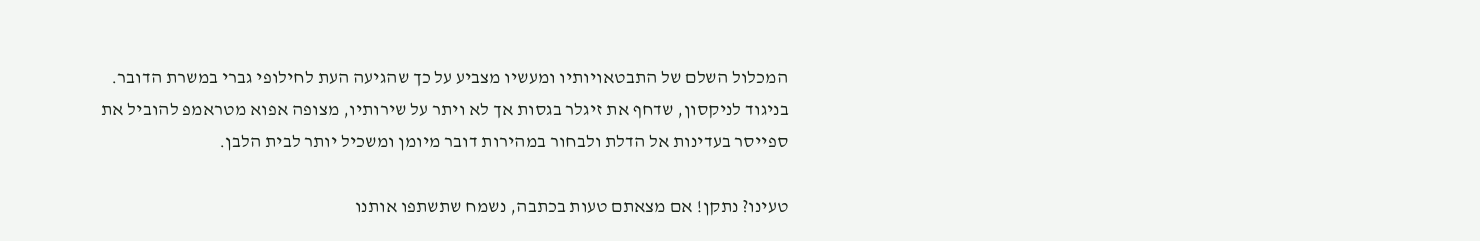המכלול השלם של התבטאויותיו ומעשיו מצביע על כך שהגיעה העת לחילופי גברי במשרת הדובר. בניגוד לניקסון, שדחף את זיגלר בגסות אך לא ויתר על שירותיו, מצופה אפוא מטראמפ להוביל את ספייסר בעדינות אל הדלת ולבחור במהירות דובר מיומן ומשכיל יותר לבית הלבן.

טעינו? נתקן! אם מצאתם טעות בכתבה, נשמח שתשתפו אותנו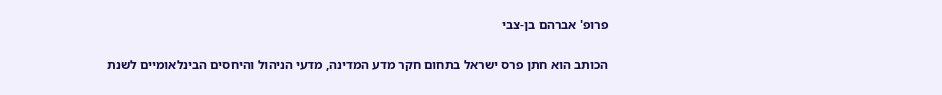פרופ' אברהם בן-צבי

הכותב הוא חתן פרס ישראל בתחום חקר מדע המדינה, מדעי הניהול והיחסים הבינלאומיים לשנת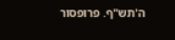ה'תש"ף. פרופסור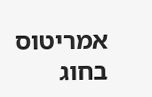אמריטוס בחוג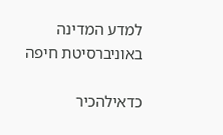למדע המדינה באוניברסיטת חיפה

כדאילהכיר